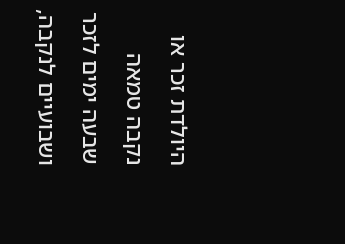היולדת זכר או נקבה טמאה שבעה ימים לזכר ושבועיים לנקבה,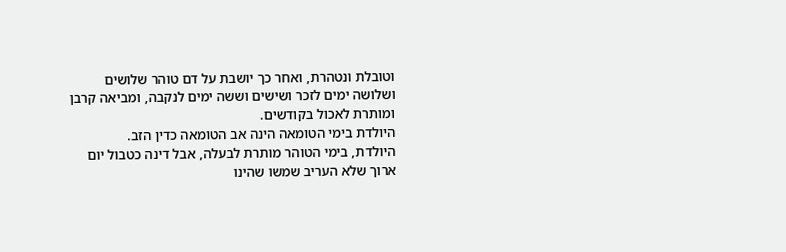וטובלת ונטהרת, ואחר כך יושבת על דם טוהר שלושים ושלושה ימים לזכר ושישים וששה ימים לנקבה, ומביאה קרבן ומותרת לאכול בקודשים.
היולדת בימי הטומאה הינה אב הטומאה כדין הזב.
היולדת, בימי הטוהר מותרת לבעלה, אבל דינה כטבול יום ארוך שלא העריב שמשו שהינו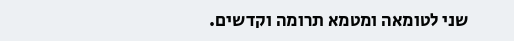שני לטומאה ומטמא תרומה וקדשים.